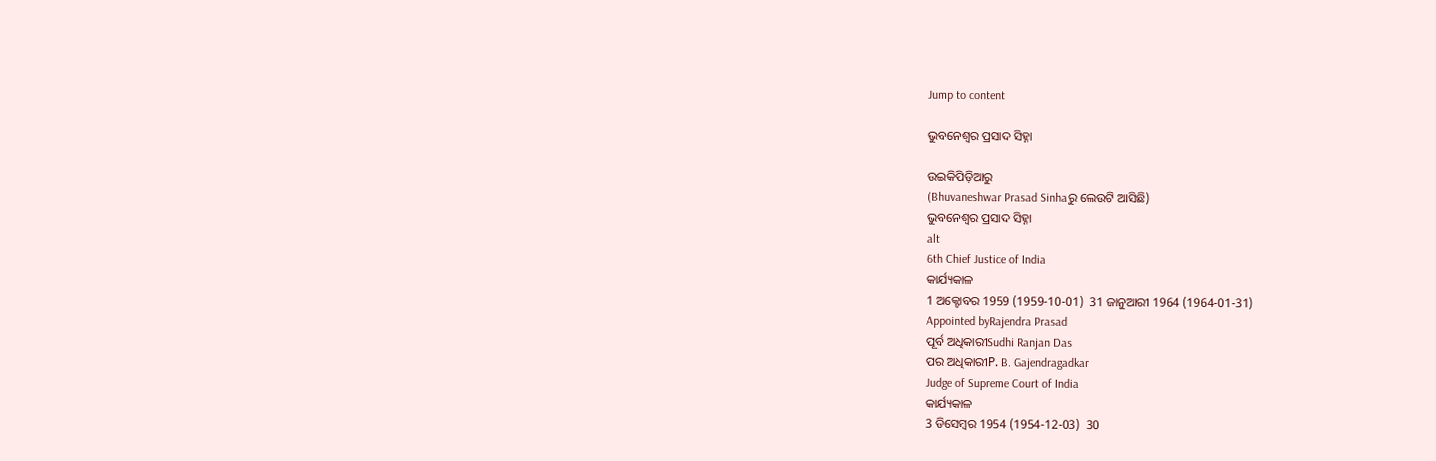Jump to content

ଭୁବନେଶ୍ୱର ପ୍ରସାଦ ସିହ୍ନା

ଉଇକିପିଡ଼ିଆ‌ରୁ
(Bhuvaneshwar Prasad Sinhaରୁ ଲେଉଟି ଆସିଛି)
ଭୁବନେଶ୍ୱର ପ୍ରସାଦ ସିହ୍ନା
alt
6th Chief Justice of India
କାର୍ଯ୍ୟକାଳ
1 ଅକ୍ଟୋବର 1959 (1959-10-01)  31 ଜାନୁଆରୀ 1964 (1964-01-31)
Appointed byRajendra Prasad
ପୂର୍ବ ଅଧିକାରୀSudhi Ranjan Das
ପର ଅଧିକାରୀP. B. Gajendragadkar
Judge of Supreme Court of India
କାର୍ଯ୍ୟକାଳ
3 ଡିସେମ୍ବର 1954 (1954-12-03)  30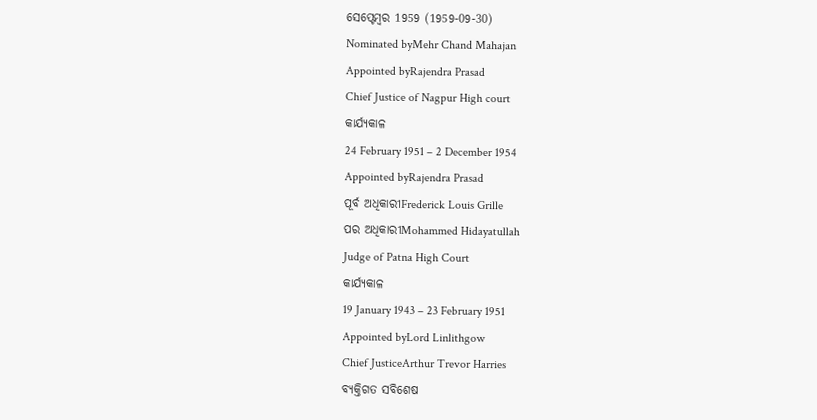ସେପ୍ଟେମ୍ବର 1959 (1959-09-30)
Nominated byMehr Chand Mahajan
Appointed byRajendra Prasad
Chief Justice of Nagpur High court
କାର୍ଯ୍ୟକାଳ
24 February 1951 – 2 December 1954
Appointed byRajendra Prasad
ପୂର୍ବ ଅଧିକାରୀFrederick Louis Grille
ପର ଅଧିକାରୀMohammed Hidayatullah
Judge of Patna High Court
କାର୍ଯ୍ୟକାଳ
19 January 1943 – 23 February 1951
Appointed byLord Linlithgow
Chief JusticeArthur Trevor Harries
ବ୍ୟକ୍ତିଗତ ସବିଶେଷ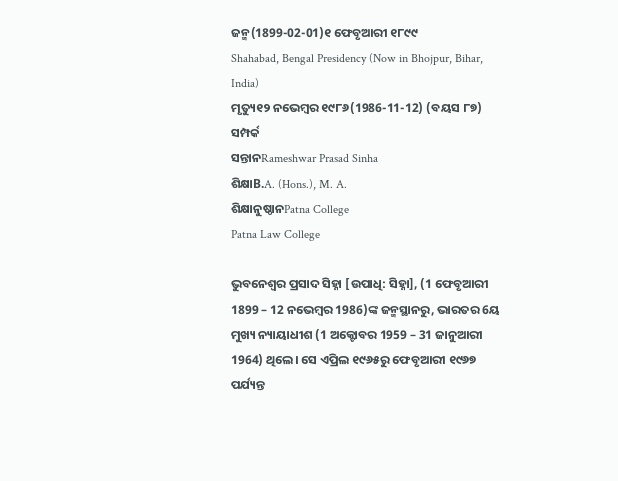ଜନ୍ମ(1899-02-01)୧ ଫେବୃଆରୀ ୧୮୯୯
Shahabad, Bengal Presidency (Now in Bhojpur, Bihar, India)
ମୃତ୍ୟୁ୧୨ ନଭେମ୍ବର ୧୯୮୬(1986-11-12) (ବୟସ ୮୭)
ସମ୍ପର୍କ
ସନ୍ତାନRameshwar Prasad Sinha
ଶିକ୍ଷାB.A. (Hons.), M. A.
ଶିକ୍ଷାନୁଷ୍ଠାନPatna College
Patna Law College

ଭୁବନେଶ୍ୱର ପ୍ରସାଦ ସିହ୍ନା [ଉପାଧି: ସିହ୍ନା], (1 ଫେବୃଆରୀ 1899 – 12 ନଭେମ୍ବର 1986)ଙ୍କ ଜନ୍ମସ୍ଥାନରୁ, ଭାରତର 6ୟ ମୁଖ୍ୟ ନ୍ୟାୟାଧୀଶ (1 ଅକ୍ଟୋବର 1959 – 31 ଜାନୁଆରୀ 1964) ଥିଲେ। ସେ ଏପ୍ରିଲ ୧୯୬୫ରୁ ଫେବୃଆରୀ ୧୯୬୭ ପର୍ଯ୍ୟନ୍ତ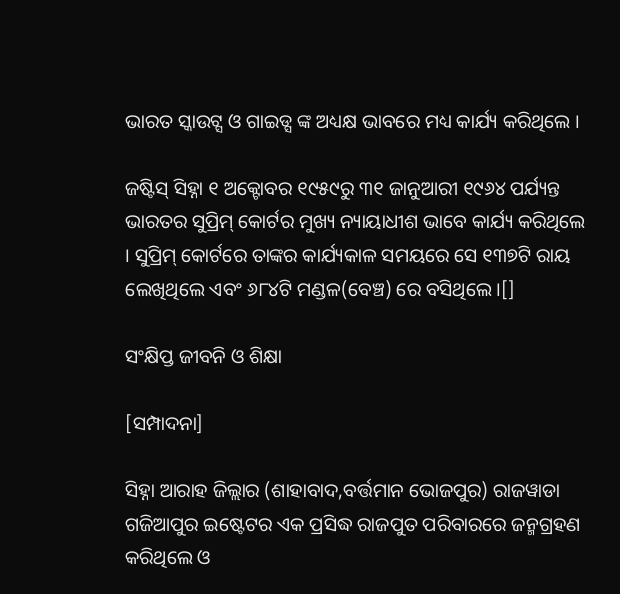ଭାରତ ସ୍କାଉଟ୍ସ ଓ ଗାଇଡ୍ସ ଙ୍କ ଅଧ୍ୟକ୍ଷ ଭାବରେ ମଧ୍ୟ କାର୍ଯ୍ୟ କରିଥିଲେ ।

ଜଷ୍ଟିସ୍‌ ସିହ୍ନା ୧ ଅକ୍ଟୋବର ୧୯୫୯ରୁ ୩୧ ଜାନୁଆରୀ ୧୯୬୪ ପର୍ଯ୍ୟନ୍ତ ଭାରତର ସୁପ୍ରିମ୍ କୋର୍ଟର ମୁଖ୍ୟ ନ୍ୟାୟାଧୀଶ ଭାବେ କାର୍ଯ୍ୟ କରିଥିଲେ । ସୁପ୍ରିମ୍ କୋର୍ଟରେ ତାଙ୍କର କାର୍ଯ୍ୟକାଳ ସମୟରେ ସେ ୧୩୭ଟି ରାୟ ଲେଖିଥିଲେ ଏବଂ ୬୮୪ଟି ମଣ୍ଡଳ(ବେଞ୍ଚ) ରେ ବସିଥିଲେ ।[]

ସଂକ୍ଷିପ୍ତ ଜୀବନି ଓ ଶିକ୍ଷା

[ସମ୍ପାଦନା]

ସିହ୍ନା ଆରାହ ଜିଲ୍ଲାର (ଶାହାବାଦ,ବର୍ତ୍ତମାନ ଭୋଜପୁର) ରାଜୱାଡା ଗଜିଆପୁର ଇଷ୍ଟେଟର ଏକ ପ୍ରସିଦ୍ଧ ରାଜପୁତ ପରିବାରରେ ଜନ୍ମଗ୍ରହଣ କରିଥିଲେ ଓ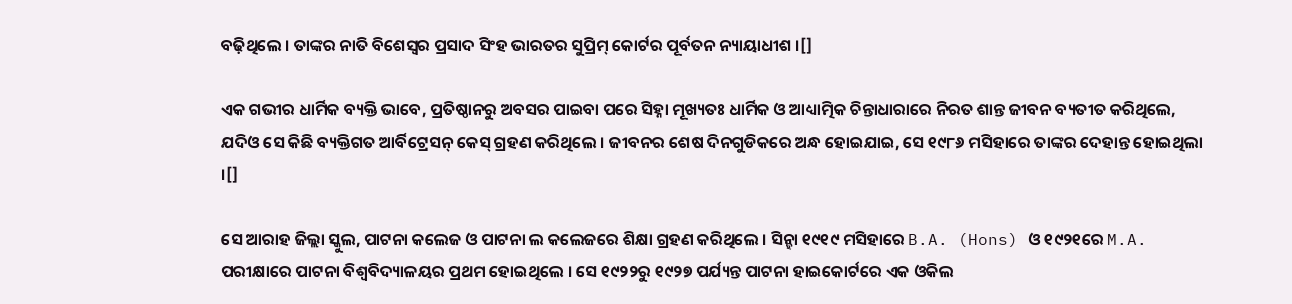ବଢ଼ିଥିଲେ । ତାଙ୍କର ନାତି ବିଶେସ୍ଵର ପ୍ରସାଦ ସିଂହ ଭାରତର ସୁପ୍ରିମ୍ କୋର୍ଟର ପୂର୍ବତନ ନ୍ୟାୟାଧୀଶ ।[]

ଏକ ଗଭୀର ଧାର୍ମିକ ବ୍ୟକ୍ତି ଭାବେ, ପ୍ରତିଷ୍ଠାନରୁ ଅବସର ପାଇବା ପରେ ସିହ୍ନା ମୂଖ୍ୟତଃ ଧାର୍ମିକ ଓ ଆଧ୍ୟାତ୍ମିକ ଚିନ୍ତାଧାରାରେ ନିରତ ଶାନ୍ତ ଜୀବନ ବ୍ୟତୀତ କରିଥିଲେ, ଯଦିଓ ସେ କିଛି ବ୍ୟକ୍ତିଗତ ଆର୍ବିଟ୍ରେସନ୍ କେସ୍‌ ଗ୍ରହଣ କରିଥିଲେ । ଜୀବନର ଶେଷ ଦିନଗୁଡିକରେ ଅନ୍ଧ ହୋଇଯାଇ, ସେ ୧୯୮୬ ମସିହାରେ ତାଙ୍କର ଦେହାନ୍ତ ହୋଇଥିଲା ।[]

ସେ ଆରାହ ଜିଲ୍ଲା ସ୍କୁଲ, ପାଟନା କଲେଜ ଓ ପାଟନା ଲ କଲେଜରେ ଶିକ୍ଷା ଗ୍ରହଣ କରିଥିଲେ । ସିନ୍ହା ୧୯୧୯ ମସିହାରେ B.A. (Hons) ଓ ୧୯୨୧ରେ M.A. ପରୀକ୍ଷାରେ ପାଟନା ବିଶ୍ୱବିଦ୍ୟାଳୟର ପ୍ରଥମ ହୋଇଥିଲେ । ସେ ୧୯୨୨ରୁ ୧୯୨୭ ପର୍ଯ୍ୟନ୍ତ ପାଟନା ହାଇକୋର୍ଟରେ ଏକ ଓକିଲ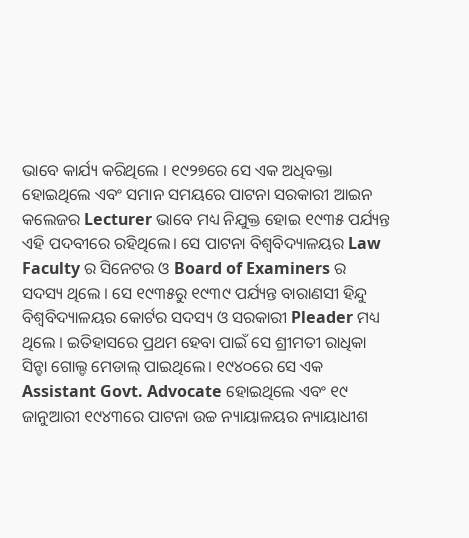ଭାବେ କାର୍ଯ୍ୟ କରିଥିଲେ । ୧୯୨୭ରେ ସେ ଏକ ଅଧିବକ୍ତା ହୋଇଥିଲେ ଏବଂ ସମାନ ସମୟରେ ପାଟନା ସରକାରୀ ଆଇନ କଲେଜର Lecturer ଭାବେ ମଧ୍ୟ ନିଯୁକ୍ତ ହୋଇ ୧୯୩୫ ପର୍ଯ୍ୟନ୍ତ ଏହି ପଦବୀରେ ରହିଥିଲେ। ସେ ପାଟନା ବିଶ୍ୱବିଦ୍ୟାଳୟର Law Faculty ର ସିନେଟର ଓ Board of Examiners ର ସଦସ୍ୟ ଥିଲେ । ସେ ୧୯୩୫ରୁ ୧୯୩୯ ପର୍ଯ୍ୟନ୍ତ ବାରାଣସୀ ହିନ୍ଦୁ ବିଶ୍ୱବିଦ୍ୟାଳୟର କୋର୍ଟର ସଦସ୍ୟ ଓ ସରକାରୀ Pleader ମଧ୍ୟ ଥିଲେ । ଇତିହାସରେ ପ୍ରଥମ ହେବା ପାଇଁ ସେ ଶ୍ରୀମତୀ ରାଧିକା ସିନ୍ହା ଗୋଲ୍ଡ ମେଡାଲ୍ ପାଇଥିଲେ। ୧୯୪୦ରେ ସେ ଏକ Assistant Govt. Advocate ହୋଇଥିଲେ ଏବଂ ୧୯ ଜାନୁଆରୀ ୧୯୪୩ରେ ପାଟନା ଉଚ୍ଚ ନ୍ୟାୟାଳୟର ନ୍ୟାୟାଧୀଶ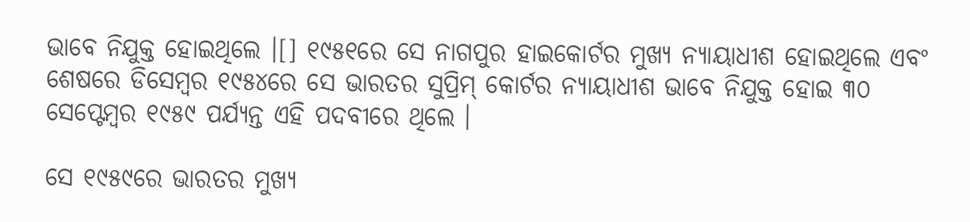ଭାବେ ନିଯୁକ୍ତ ହୋଇଥିଲେ ।[] ୧୯୫୧ରେ ସେ ନାଗପୁର ହାଇକୋର୍ଟର ମୁଖ୍ୟ ନ୍ୟାୟାଧୀଶ ହୋଇଥିଲେ ଏବଂ ଶେଷରେ ଡିସେମ୍ବର ୧୯୫୪ରେ ସେ ଭାରତର ସୁପ୍ରିମ୍ କୋର୍ଟର ନ୍ୟାୟାଧୀଶ ଭାବେ ନିଯୁକ୍ତ ହୋଇ ୩୦ ସେପ୍ଟେମ୍ବର ୧୯୫୯ ପର୍ଯ୍ୟନ୍ତ ଏହି ପଦବୀରେ ଥିଲେ ।

ସେ ୧୯୫୯ରେ ଭାରତର ମୁଖ୍ୟ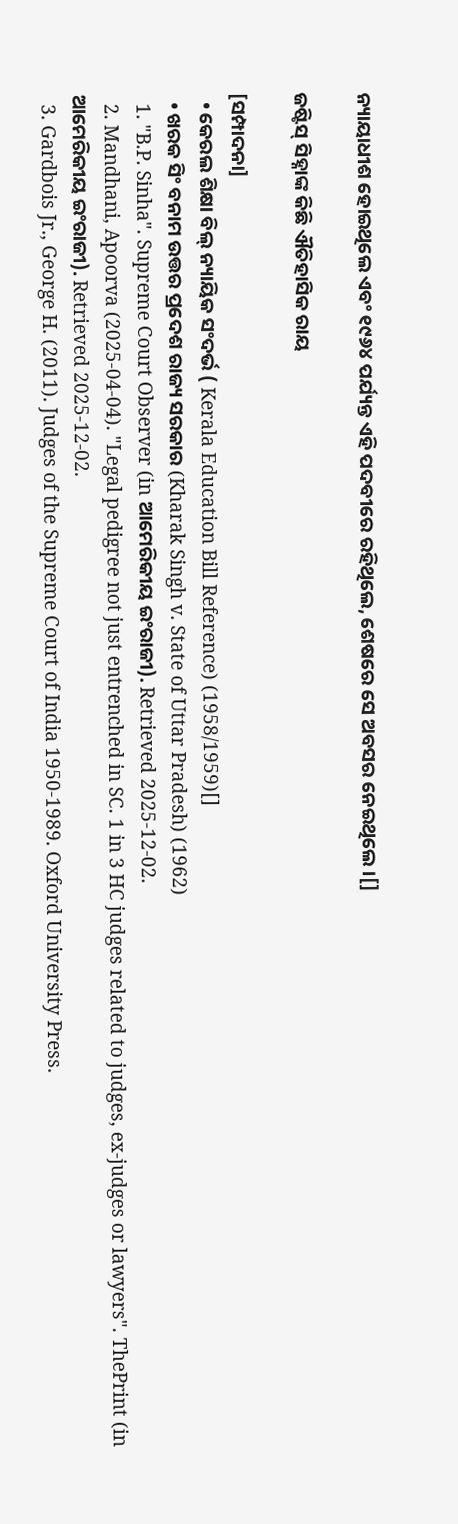ନ୍ୟାୟାଧୀଶ ହୋଇଥିଲେ ଏବଂ ୧୯୬୪ ପର୍ଯ୍ୟନ୍ତ ଏହି ପଦବୀରେ ରହିଥିଲେ, ଶେଷରେ ସେ ଅବସର ନେଇଥିଲେ ।[]

ଜଷ୍ଟିସ୍‌ ସିହ୍ନାଙ୍କ କିଛି ଐତିହାସିକ ରାୟ

[ସମ୍ପାଦନା]
  • କେରଲ ଶିକ୍ଷା ବିଲ୍‌ ନ୍ୟାୟିକ ସଂଦର୍ଭ ( Kerala Education Bill Reference) (1958/1959)[]
  • ଖରକ ସିଂ ବନାମ ଉତ୍ତର ପ୍ରଦେଶ ରାଜ୍ୟ ସରକାର (Kharak Singh v. State of Uttar Pradesh) (1962)
  1. "B.P. Sinha". Supreme Court Observer (in ଆମେରିକୀୟ ଇଂରାଜୀ). Retrieved 2025-12-02.
  2. Mandhani, Apoorva (2025-04-04). "Legal pedigree not just entrenched in SC. 1 in 3 HC judges related to judges, ex-judges or lawyers". ThePrint (in ଆମେରିକୀୟ ଇଂରାଜୀ). Retrieved 2025-12-02.
  3. Gardbois Jr., George H. (2011). Judges of the Supreme Court of India 1950-1989. Oxford University Press.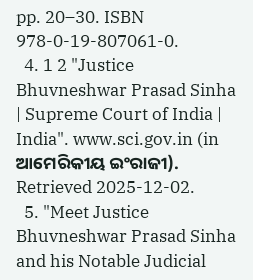pp. 20–30. ISBN 978-0-19-807061-0.
  4. 1 2 "Justice Bhuvneshwar Prasad Sinha | Supreme Court of India | India". www.sci.gov.in (in ଆମେରିକୀୟ ଇଂରାଜୀ). Retrieved 2025-12-02.
  5. "Meet Justice Bhuvneshwar Prasad Sinha and his Notable Judicial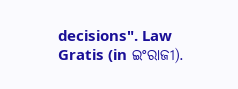decisions". Law Gratis (in ଇଂରାଜୀ).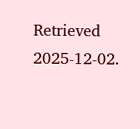Retrieved 2025-12-02.